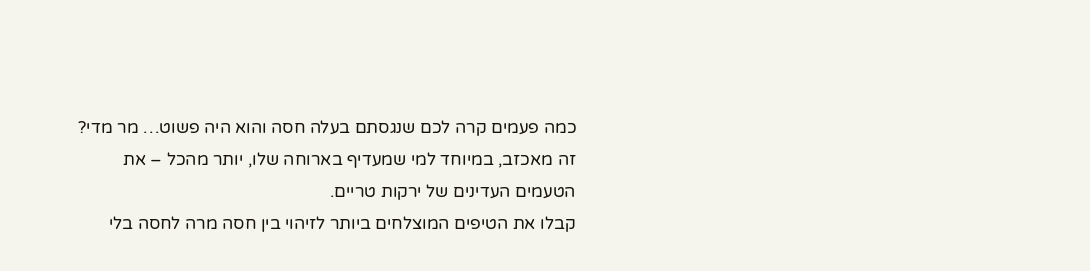כמה פעמים קרה לכם שנגסתם בעלה חסה והוא היה פשוט… מר מדי? זה מאכזב, במיוחד למי שמעדיף בארוחה שלו, יותר מהכל – את הטעמים העדינים של ירקות טריים.
קבלו את הטיפים המוצלחים ביותר לזיהוי בין חסה מרה לחסה בלי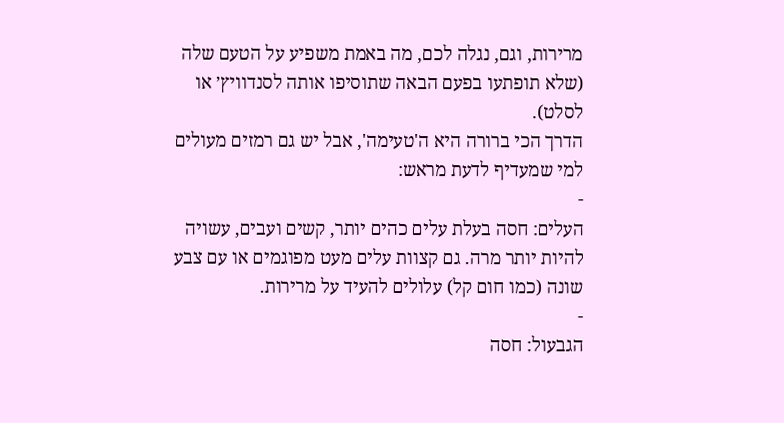מרירות, וגם, נגלה לכם, מה באמת משפיע על הטעם שלה (שלא תופתעו בפעם הבאה שתוסיפו אותה לסנדוויץ׳ או לסלט).
הדרך הכי ברורה היא ה'טעימה', אבל יש גם רמזים מעולים למי שמעדיף לדעת מראש:
-
העלים: חסה בעלת עלים כהים יותר, קשים ועבים, עשויה להיות יותר מרה. גם קצוות עלים מעט מפוגמים או עם צבע שונה (כמו חום קל) עלולים להעיד על מרירות.
-
הגבעול: חסה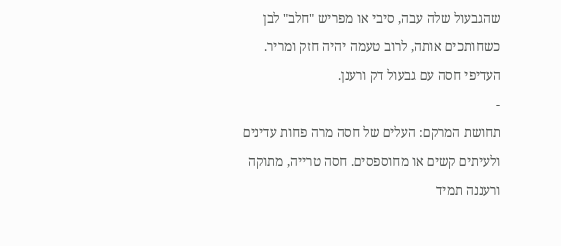שהגבעול שלה עבה, סיבי או מפריש "חלב" לבן כשחותכים אותה, לרוב טעמה יהיה חזק ומריר. העדיפי חסה עם גבעול דק ורענן.
-
תחושת המרקם: העלים של חסה מרה פחות עדינים ולעיתים קשים או מחוספסים. חסה טרייה, מתוקה ורעננה תמיד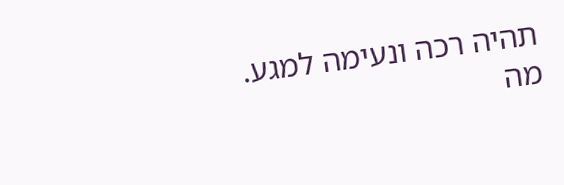תהיה רכה ונעימה למגע.
מה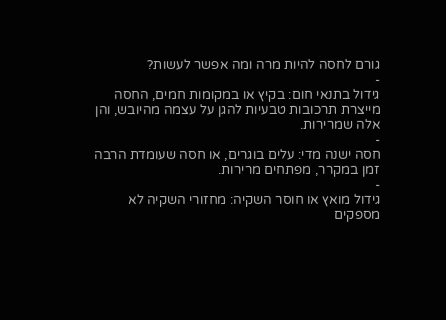גורם לחסה להיות מרה ומה אפשר לעשות?
-
גידול בתנאי חום: בקיץ או במקומות חמים, החסה מייצרת תרכובות טבעיות להגן על עצמה מהיובש, והן אלה שמרירות.
-
חסה ישנה מדי: עלים בוגרים, או חסה שעומדת הרבה זמן במקרר, מפתחים מרירות.
-
גידול מואץ או חוסר השקיה: מחזורי השקיה לא מספקים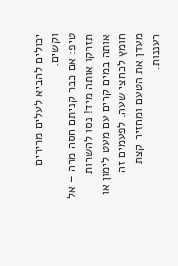יכולים להביא לעלים מרירים וקשים.
טיפ: אם כבר קניתם חסה מרה – אל תזרקו אותה מיד! נסו להשרות אותה במים קרים עם מעט לימון או חומץ לכחצי שעה. לפעמים זה מעדן את הטעם ומחזיר קצת רעננות.